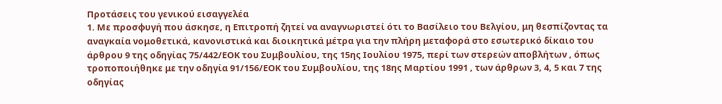Προτάσεις του γενικού εισαγγελέα
1. Με προσφυγή που άσκησε, η Επιτροπή ζητεί να αναγνωριστεί ότι το Βασίλειο του Βελγίου, μη θεσπίζοντας τα αναγκαία νομοθετικά, κανονιστικά και διοικητικά μέτρα για την πλήρη μεταφορά στο εσωτερικό δίκαιο του άρθρου 9 της οδηγίας 75/442/ΕΟΚ του Συμβουλίου, της 15ης Ιουλίου 1975, περί των στερεών αποβλήτων , όπως τροποποιήθηκε με την οδηγία 91/156/ΕΟΚ του Συμβουλίου, της 18ης Μαρτίου 1991 , των άρθρων 3, 4, 5 και 7 της οδηγίας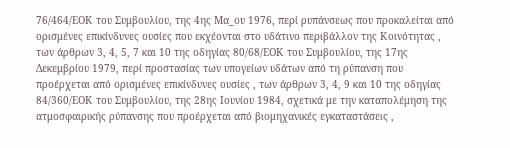76/464/ΕΟΚ του Συμβουλίου, της 4ης Μα_ου 1976, περί ρυπάνσεως που προκαλείται από ορισμένες επικίνδυνες ουσίες που εκχέονται στο υδάτινο περιβάλλον της Κοινότητας , των άρθρων 3, 4, 5, 7 και 10 της οδηγίας 80/68/ΕΟΚ του Συμβουλίου, της 17ης Δεκεμβρίου 1979, περί προστασίας των υπογείων υδάτων από τη ρύπανση που προέρχεται από ορισμένες επικίνδυνες ουσίες , των άρθρων 3, 4, 9 και 10 της οδηγίας 84/360/ΕΟΚ του Συμβουλίου, της 28ης Ιουνίου 1984, σχετικά με την καταπολέμηση της ατμοσφαιρικής ρύπανσης που προέρχεται από βιομηχανικές εγκαταστάσεις ,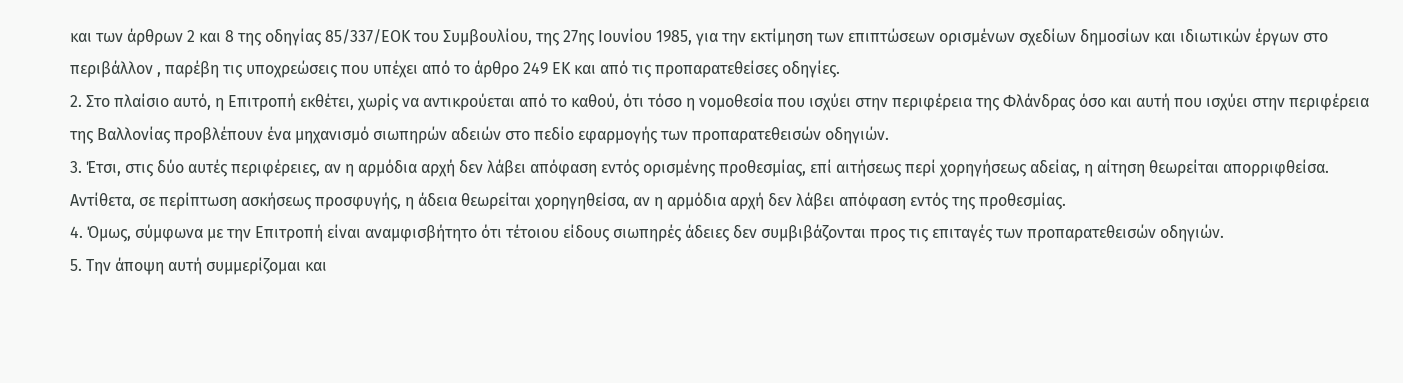και των άρθρων 2 και 8 της οδηγίας 85/337/ΕΟΚ του Συμβουλίου, της 27ης Ιουνίου 1985, για την εκτίμηση των επιπτώσεων ορισμένων σχεδίων δημοσίων και ιδιωτικών έργων στο περιβάλλον , παρέβη τις υποχρεώσεις που υπέχει από το άρθρο 249 ΕΚ και από τις προπαρατεθείσες οδηγίες.
2. Στο πλαίσιο αυτό, η Επιτροπή εκθέτει, χωρίς να αντικρούεται από το καθού, ότι τόσο η νομοθεσία που ισχύει στην περιφέρεια της Φλάνδρας όσο και αυτή που ισχύει στην περιφέρεια της Βαλλονίας προβλέπουν ένα μηχανισμό σιωπηρών αδειών στο πεδίο εφαρμογής των προπαρατεθεισών οδηγιών.
3. Έτσι, στις δύο αυτές περιφέρειες, αν η αρμόδια αρχή δεν λάβει απόφαση εντός ορισμένης προθεσμίας, επί αιτήσεως περί χορηγήσεως αδείας, η αίτηση θεωρείται απορριφθείσα. Αντίθετα, σε περίπτωση ασκήσεως προσφυγής, η άδεια θεωρείται χορηγηθείσα, αν η αρμόδια αρχή δεν λάβει απόφαση εντός της προθεσμίας.
4. Όμως, σύμφωνα με την Επιτροπή είναι αναμφισβήτητο ότι τέτοιου είδους σιωπηρές άδειες δεν συμβιβάζονται προς τις επιταγές των προπαρατεθεισών οδηγιών.
5. Την άποψη αυτή συμμερίζομαι και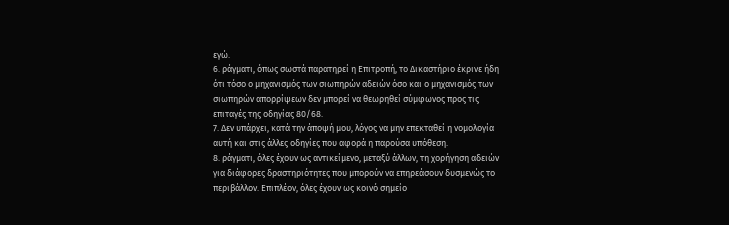εγώ.
6. ράγματι, όπως σωστά παρατηρεί η Επιτροπή, το Δικαστήριο έκρινε ήδη ότι τόσο ο μηχανισμός των σιωπηρών αδειών όσο και ο μηχανισμός των σιωπηρών απορρίψεων δεν μπορεί να θεωρηθεί σύμφωνος προς τις επιταγές της οδηγίας 80/68.
7. Δεν υπάρχει, κατά την άποψή μου, λόγος να μην επεκταθεί η νομολογία αυτή και στις άλλες οδηγίες που αφορά η παρούσα υπόθεση.
8. ράγματι, όλες έχουν ως αντικείμενο, μεταξύ άλλων, τη χορήγηση αδειών για διάφορες δραστηριότητες που μπορούν να επηρεάσουν δυσμενώς το περιβάλλον. Επιπλέον, όλες έχουν ως κοινό σημείο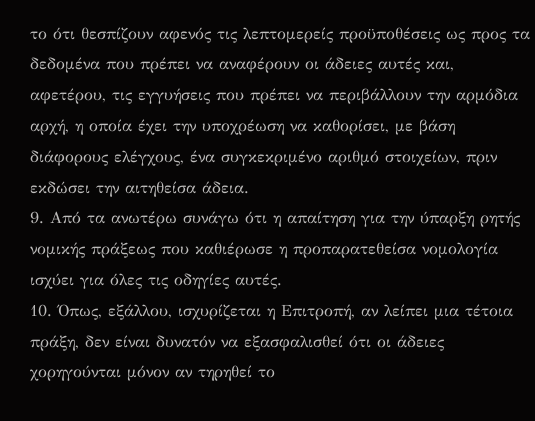το ότι θεσπίζουν αφενός τις λεπτομερείς προϋποθέσεις ως προς τα δεδομένα που πρέπει να αναφέρουν οι άδειες αυτές και, αφετέρου, τις εγγυήσεις που πρέπει να περιβάλλουν την αρμόδια αρχή, η οποία έχει την υποχρέωση να καθορίσει, με βάση διάφορους ελέγχους, ένα συγκεκριμένο αριθμό στοιχείων, πριν εκδώσει την αιτηθείσα άδεια.
9. Από τα ανωτέρω συνάγω ότι η απαίτηση για την ύπαρξη ρητής νομικής πράξεως που καθιέρωσε η προπαρατεθείσα νομολογία ισχύει για όλες τις οδηγίες αυτές.
10. Όπως, εξάλλου, ισχυρίζεται η Επιτροπή, αν λείπει μια τέτοια πράξη, δεν είναι δυνατόν να εξασφαλισθεί ότι οι άδειες χορηγούνται μόνον αν τηρηθεί το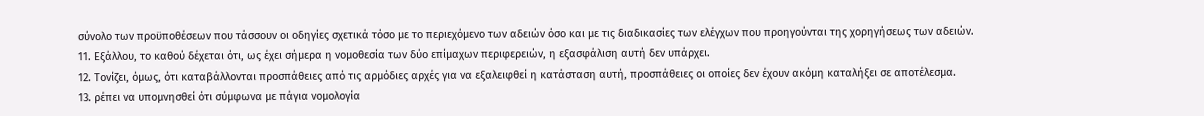σύνολο των προϋποθέσεων που τάσσουν οι οδηγίες σχετικά τόσο με το περιεχόμενο των αδειών όσο και με τις διαδικασίες των ελέγχων που προηγούνται της χορηγήσεως των αδειών.
11. Εξάλλου, το καθού δέχεται ότι, ως έχει σήμερα η νομοθεσία των δύο επίμαχων περιφερειών, η εξασφάλιση αυτή δεν υπάρχει.
12. Τονίζει, όμως, ότι καταβάλλονται προσπάθειες από τις αρμόδιες αρχές για να εξαλειφθεί η κατάσταση αυτή, προσπάθειες οι οποίες δεν έχουν ακόμη καταλήξει σε αποτέλεσμα.
13. ρέπει να υπομνησθεί ότι σύμφωνα με πάγια νομολογία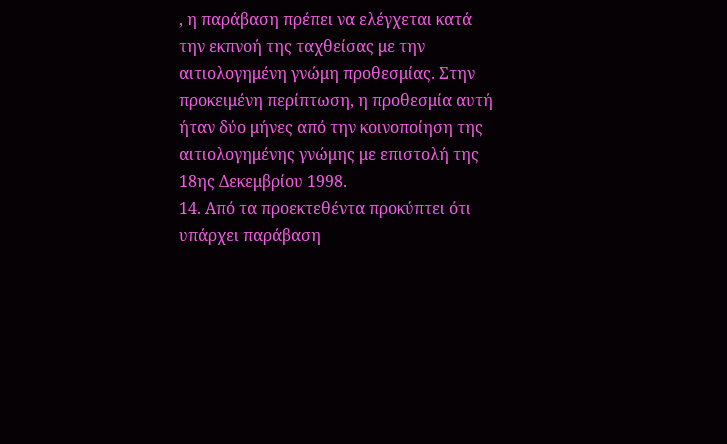, η παράβαση πρέπει να ελέγχεται κατά την εκπνοή της ταχθείσας με την αιτιολογημένη γνώμη προθεσμίας. Στην προκειμένη περίπτωση, η προθεσμία αυτή ήταν δύο μήνες από την κοινοποίηση της αιτιολογημένης γνώμης με επιστολή της 18ης Δεκεμβρίου 1998.
14. Από τα προεκτεθέντα προκύπτει ότι υπάρχει παράβαση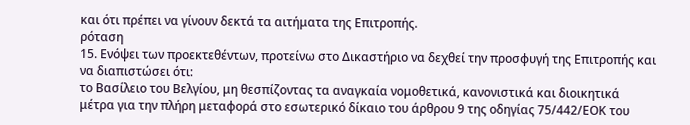και ότι πρέπει να γίνουν δεκτά τα αιτήματα της Επιτροπής.
ρόταση
15. Ενόψει των προεκτεθέντων, προτείνω στο Δικαστήριο να δεχθεί την προσφυγή της Επιτροπής και να διαπιστώσει ότι:
το Βασίλειο του Βελγίου, μη θεσπίζοντας τα αναγκαία νομοθετικά, κανονιστικά και διοικητικά μέτρα για την πλήρη μεταφορά στο εσωτερικό δίκαιο του άρθρου 9 της οδηγίας 75/442/ΕΟΚ του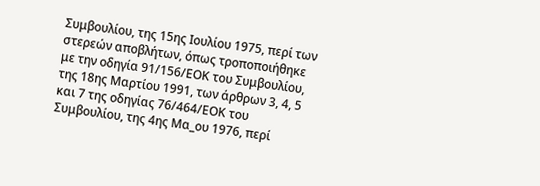Συμβουλίου, της 15ης Ιουλίου 1975, περί των στερεών αποβλήτων, όπως τροποποιήθηκε με την οδηγία 91/156/ΕΟΚ του Συμβουλίου, της 18ης Μαρτίου 1991, των άρθρων 3, 4, 5 και 7 της οδηγίας 76/464/ΕΟΚ του Συμβουλίου, της 4ης Μα_ου 1976, περί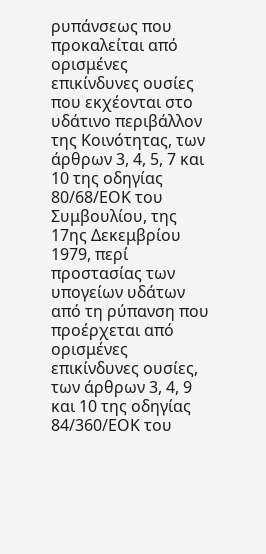ρυπάνσεως που προκαλείται από ορισμένες επικίνδυνες ουσίες που εκχέονται στο υδάτινο περιβάλλον της Κοινότητας, των άρθρων 3, 4, 5, 7 και 10 της οδηγίας 80/68/ΕΟΚ του Συμβουλίου, της 17ης Δεκεμβρίου 1979, περί προστασίας των υπογείων υδάτων από τη ρύπανση που προέρχεται από ορισμένες επικίνδυνες ουσίες, των άρθρων 3, 4, 9 και 10 της οδηγίας 84/360/ΕΟΚ του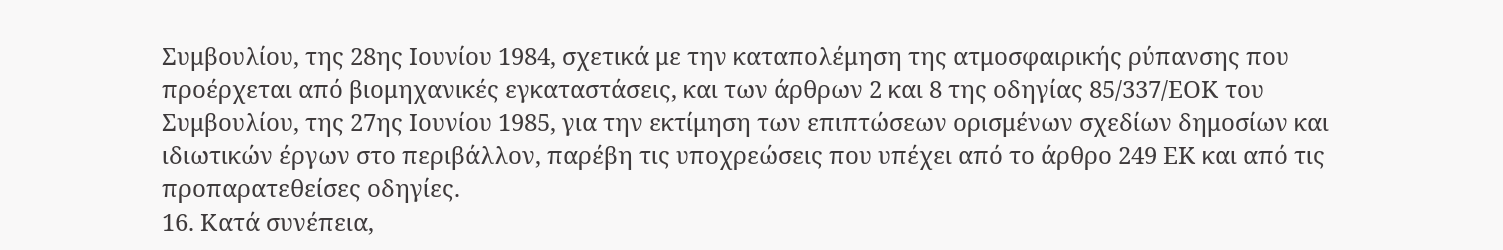Συμβουλίου, της 28ης Ιουνίου 1984, σχετικά με την καταπολέμηση της ατμοσφαιρικής ρύπανσης που προέρχεται από βιομηχανικές εγκαταστάσεις, και των άρθρων 2 και 8 της οδηγίας 85/337/ΕΟΚ του Συμβουλίου, της 27ης Ιουνίου 1985, για την εκτίμηση των επιπτώσεων ορισμένων σχεδίων δημοσίων και ιδιωτικών έργων στο περιβάλλον, παρέβη τις υποχρεώσεις που υπέχει από το άρθρο 249 ΕΚ και από τις προπαρατεθείσες οδηγίες.
16. Κατά συνέπεια,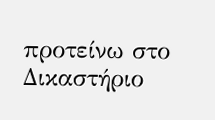προτείνω στο Δικαστήριο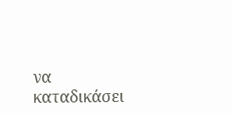να καταδικάσει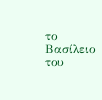το Βασίλειο του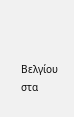Βελγίου στα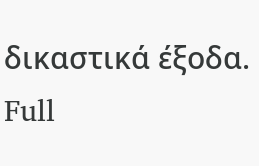δικαστικά έξοδα.
Full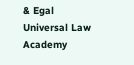& Egal Universal Law Academy